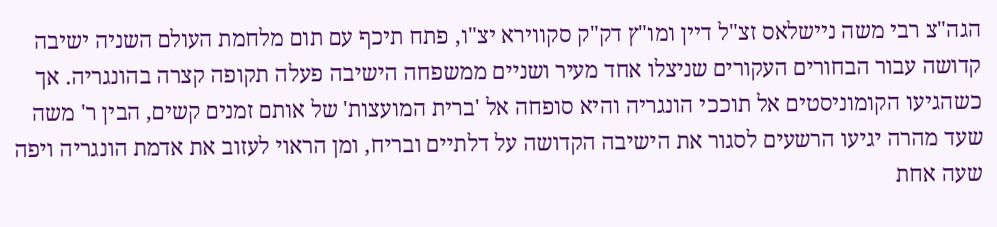הגה"צ רבי משה ניישלאס זצ"ל דיין ומו"ץ דק"ק סקווירא יצ"ו, פתח תיכף עם תום מלחמת העולם השניה ישיבה קדושה עבור הבחורים העקורים שניצלו אחד מעיר ושניים ממשפחה הישיבה פעלה תקופה קצרה בהונגריה. אך כשהגיעו הקומוניסטים אל תוככי הונגריה והיא סופחה אל 'ברית המועצות' של אותם זמנים קשים, הבין ר' משה שעד מהרה יגיעו הרשעים לסגור את הישיבה הקדושה על דלתיים ובריח, ומן הראוי לעזוב את אדמת הונגריה ויפה שעה אחת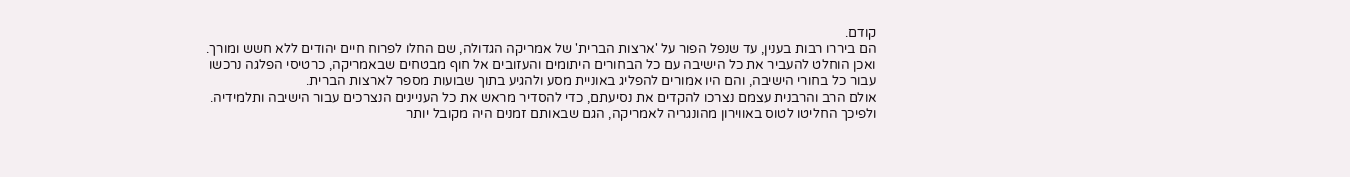קודם.
הם ביררו רבות בענין, עד שנפל הפור על 'ארצות הברית' של אמריקה הגדולה, שם החלו לפרוח חיים יהודים ללא חשש ומורך. ואכן הוחלט להעביר את כל הישיבה עם כל הבחורים היתומים והעזובים אל חוף מבטחים שבאמריקה, כרטיסי הפלגה נרכשו עבור כל בחורי הישיבה, והם היו אמורים להפליג באוניית מסע ולהגיע בתוך שבועות מספר לארצות הברית.
אולם הרב והרבנית עצמם נצרכו להקדים את נסיעתם, כדי להסדיר מראש את כל העניינים הנצרכים עבור הישיבה ותלמידיה. ולפיכך החליטו לטוס באווירון מהונגריה לאמריקה, הגם שבאותם זמנים היה מקובל יותר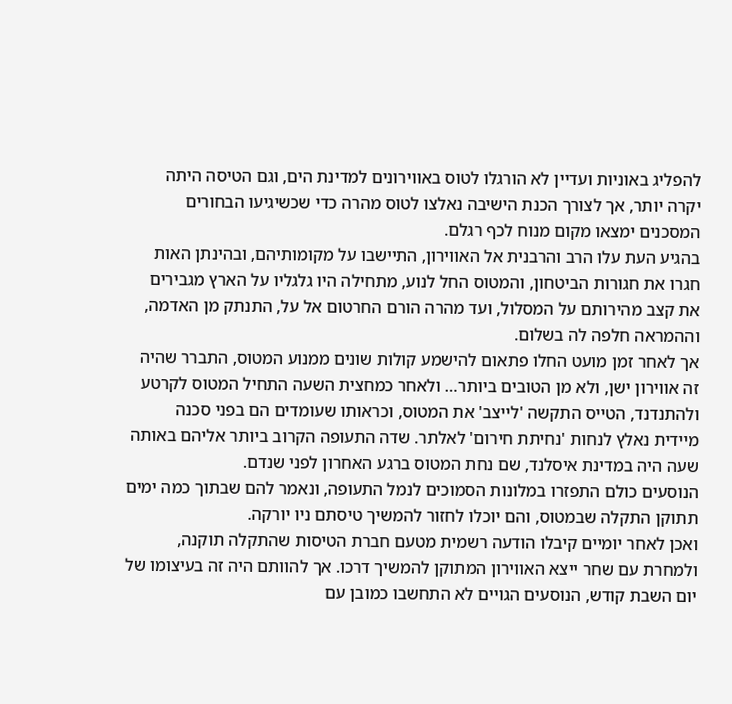להפליג באוניות ועדיין לא הורגלו לטוס באווירונים למדינת הים, וגם הטיסה היתה יקרה יותר, אך לצורך הכנת הישיבה נאלצו לטוס מהרה כדי שכשיגיעו הבחורים המסכנים ימצאו מקום מנוח לכף רגלם.
בהגיע העת עלו הרב והרבנית אל האווירון, התיישבו על מקומותיהם, ובהינתן האות חגרו את חגורות הביטחון, והמטוס החל לנוע, מתחילה היו גלגליו על הארץ מגבירים את קצב מהירותם על המסלול, ועד מהרה הורם החרטום אל על, התנתק מן האדמה, וההמראה חלפה לה בשלום.
אך לאחר זמן מועט החלו פתאום להישמע קולות שונים ממנוע המטוס, התברר שהיה זה אווירון ישן, ולא מן הטובים ביותר… ולאחר כמחצית השעה התחיל המטוס לקרטע ולהתנדנד, הטייס התקשה 'לייצב' את המטוס, וכראותו שעומדים הם בפני סכנה מיידית נאלץ לנחות 'נחיתת חירום' לאלתר. שדה התעופה הקרוב ביותר אליהם באותה שעה היה במדינת איסלנד, שם נחת המטוס ברגע האחרון לפני שנדם.
הנוסעים כולם התפזרו במלונות הסמוכים לנמל התעופה, ונאמר להם שבתוך כמה ימים תתוקן התקלה שבמטוס, והם יוכלו לחזור להמשיך טיסתם ניו יורקה.
ואכן לאחר יומיים קיבלו הודעה רשמית מטעם חברת הטיסות שהתקלה תוקנה, ולמחרת עם שחר ייצא האווירון המתוקן להמשיך דרכו. אך להוותם היה זה בעיצומו של יום השבת קודש, הנוסעים הגויים לא התחשבו כמובן עם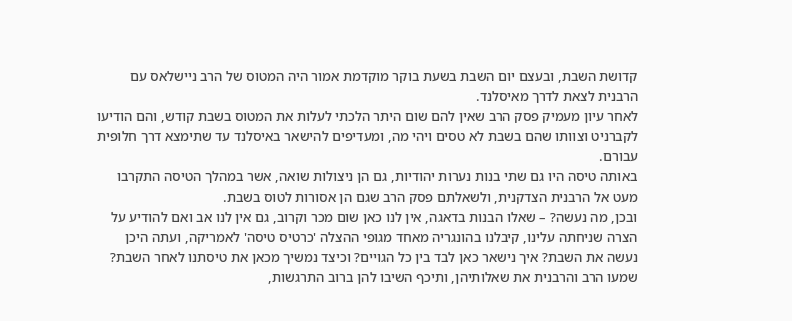קדושת השבת, ובעצם יום השבת בשעת בוקר מוקדמת אמור היה המטוס של הרב ניישלאס עם הרבנית לצאת לדרך מאיסלנד.
לאחר עיון מעמיק פסק הרב שאין להם שום היתר הלכתי לעלות את המטוס בשבת קודש, והם הודיעו לקברניט וצוותו שהם בשבת לא טסים ויהי מה, ומעדיפים להישאר באיסלנד עד שתימצא דרך חלופית עבורם.
באותה טיסה היו גם שתי בנות נערות יהודיות, גם הן ניצולות שואה, אשר במהלך הטיסה התקרבו מעט אל הרבנית הצדקנית, ולשאלתם פסק הרב שגם הן אסורות לטוס בשבת.
ובכן, מה נעשה? – שאלו הבנות בדאגה, אין לנו כאן שום מכר וקרוב, גם אין לנו אב ואם להודיע על הצרה שניחתה עלינו, קיבלנו בהונגריה מאחד מגופי ההצלה 'כרטיס טיסה' לאמריקה, ועתה היכן נעשה את השבת? איך נישאר כאן לבד בין כל הגויים? וכיצד נמשיך מכאן את טיסתנו לאחר השבת?
שמעו הרב והרבנית את שאלותיהן, ותיכף השיבו להן ברוב התרגשות,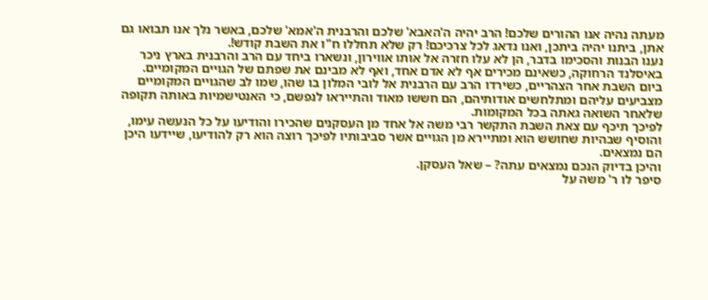מעתה נהיה אנו ההורים שלכם! הרב יהיה ה'האבא' שלכם והרבנית ה'אמא' שלכם, באשר נלך אנו תבואו גם אתן, ביתנו יהיה ביתכן, ואנו נדאג לכל צרכיכם! רק שלא תחללו ח"ו את השבת קודש!.
נענו הבנות והסכימו בדבר, הן לא עלו חזרה אל אותו אווירון, ונשארו ביחד עם הרב והרבנית בארץ ניכר באיסלנד הרחוקה, כשאינם מכירים אף לא אדם אחד, ואף לא מבינם את שפתם של הגויים המקומיים.
ביום השבת אחר הצהריים, כשירדו הרב עם הרבנית אל לובי המלון בו שהו, שמו לב שהגויים המקומיים מצביעים עליהם ומתלחשים אודותיהם, הם חששו מאוד והתייראו לנפשם, כי האנטישמיות באותה תקופה שלאחר השואה גאתה בכל המקומות.
לפיכך תיכף עם צאת השבת התקשר רבי משה אל אחד מן העסקנים שהכירו והודיעו על כל הנעשה עימו, והוסיף שבהיות שחושש הוא ומתיירא מן הגויים אשר סביבותיו לפיכך רוצה הוא רק להודיעו, שיידעו היכן הם נמצאים.
והיכן בדיוק הנכם נמצאים עתה? – שאל העסקן.
סיפר לו ר' משה על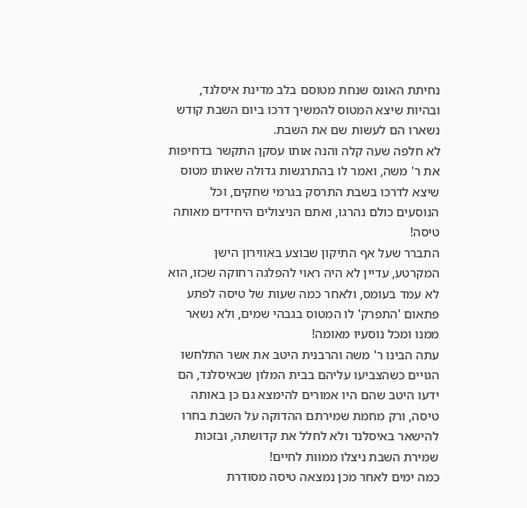נחיתת האונס שנחת מטוסם בלב מדינת איסלנד, ובהיות שיצא המטוס להמשיך דרכו ביום השבת קודש נשארו הם לעשות שם את השבת.
לא חלפה שעה קלה והנה אותו עסקן התקשר בדחיפות את ר' משה, ואמר לו בהתרגשות גדולה שאותו מטוס שיצא לדרכו בשבת התרסק בגרמי שחקים, וכל הנוסעים כולם נהרגו, ואתם הניצולים היחידים מאותה טיסה!
התברר שעל אף התיקון שבוצע באווירון הישן המקרטע, עדיין לא היה ראוי להפלגה רחוקה שכזו, הוא לא עמד בעומס, ולאחר כמה שעות של טיסה לפתע פתאום 'התפרק' לו המטוס בגבהי שמים, ולא נשאר ממנו ומכל נוסעיו מאומה!
עתה הבינו ר' משה והרבנית היטב את אשר התלחשו הגויים כשהצביעו עליהם בבית המלון שבאיסלנד, הם ידעו היטב שהם היו אמורים להימצא גם כן באותה טיסה, ורק מחמת שמירתם ההדוקה על השבת בחרו להישאר באיסלנד ולא לחלל את קדושתה, ובזכות שמירת השבת ניצלו ממוות לחיים!
כמה ימים לאחר מכן נמצאה טיסה מסודרת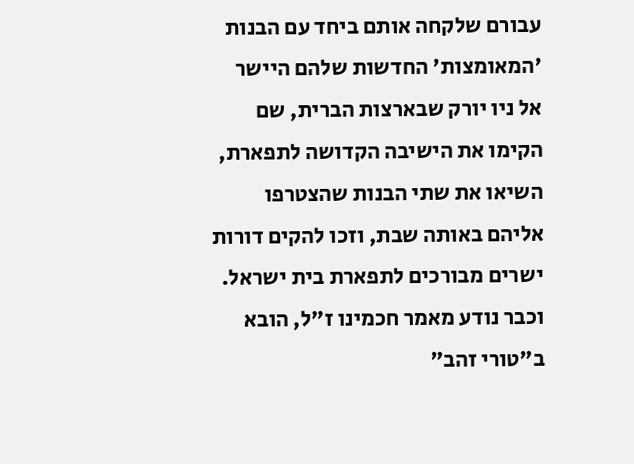עבורם שלקחה אותם ביחד עם הבנות 'המאומצות' החדשות שלהם היישר אל ניו יורק שבארצות הברית, שם הקימו את הישיבה הקדושה לתפארת, השיאו את שתי הבנות שהצטרפו אליהם באותה שבת, וזכו להקים דורות ישרים מבורכים לתפארת בית ישראל.
וכבר נודע מאמר חכמינו ז"ל, הובא ב"טורי זהב"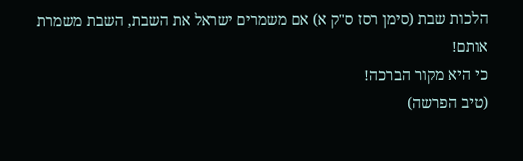הלכות שבת (סימן רסז ס"ק א) אם משמרים ישראל את השבת, השבת משמרת אותם!
כי היא מקור הברכה!
(טיב הפרשה)